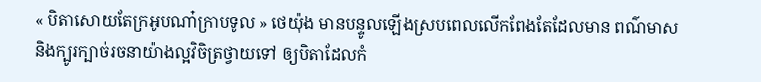« បិតាសោយតែក្រអូបណា៎ក្រាបទូល » ថេយ៉ុង មានបន្ទូលឡើងស្របពេលលើកពែងតែដែលមាន ពណ៌មាសនិងក្បូរក្បាច់រចនាយ៉ាងល្អវិចិត្រថ្វាយទៅ ឲ្យបិតាដែលកំ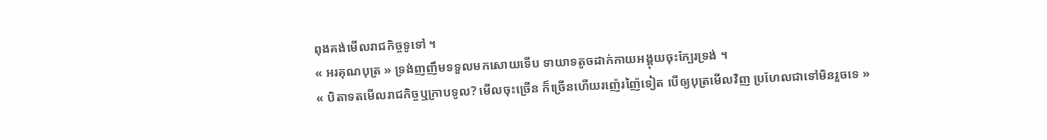ពុងគង់មើលរាជកិច្ចទូទៅ ។
« អរគុណបុត្រ » ទ្រង់ញញឹមទទួលមកសោយទើប ទាយាទតូចដាក់កាយអង្គុយចុះក្បែរទ្រង់ ។
« បិតាទតមើលរាជកិច្ចឬក្រាបទូល? មើលចុះច្រើន ក៏ច្រើនហើយរញ៉េរញ៉ៃទៀត បើឲ្យបុត្រមើលវិញ ប្រហែលជាទៅមិនរួចទេ »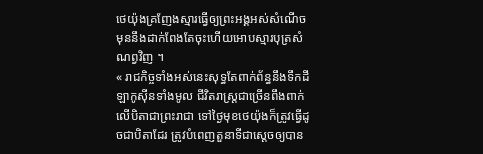ថេយ៉ុងគ្រញែងស្មារធ្វើឲ្យព្រះអង្គអស់សំណើចមុននឹងដាក់ពែងតែចុះហើយអោបស្មារបុត្រសំណព្វវិញ ។
« រាជកិច្ចទាំងអស់នេះសុទ្ធតែពាក់ព័ន្ធនឹងទឹកដីឡាកូស៊ីនទាំងមូល ជីវិតរាស្ត្រជាច្រើនពឹងពាក់លើបិតាជាព្រះរាជា ទៅថ្ងៃមុខថេយ៉ុងក៏ត្រូវធ្វើដូចជាបិតាដែរ ត្រូវបំពេញតួនាទីជាស្ដេចឲ្យបាន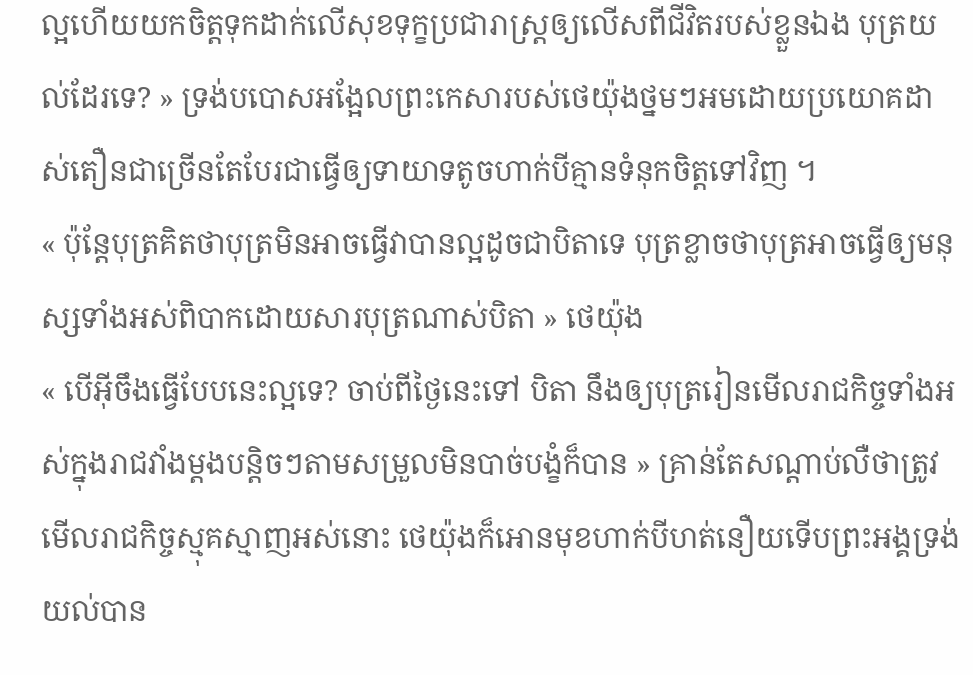ល្អហើយយកចិត្តទុកដាក់លើសុខទុក្ខប្រជារាស្ត្រឲ្យលើសពីជីវិតរបស់ខ្លួនឯង បុត្រយល់ដែរទេ? » ទ្រង់បបោសអង្អែលព្រះកេសារបស់ថេយ៉ុងថ្នមៗអមដោយប្រយោគដាស់តឿនជាច្រើនតែបែរជាធ្វើឲ្យទាយាទតូចហាក់បីគ្មានទំនុកចិត្តទៅវិញ ។
« ប៉ុន្តែបុត្រគិតថាបុត្រមិនអាចធ្វើវាបានល្អដូចជាបិតាទេ បុត្រខ្លាចថាបុត្រអាចធ្វើឲ្យមនុស្សទាំងអស់ពិបាកដោយសារបុត្រណាស់បិតា » ថេយ៉ុង
« បើអ៊ីចឹងធ្វើបែបនេះល្អទេ? ចាប់ពីថ្ងៃនេះទៅ បិតា នឹងឲ្យបុត្ររៀនមើលរាជកិច្ចទាំងអស់ក្នុងរាជវាំងម្ដងបន្តិចៗតាមសម្រួលមិនបាច់បង្ខំក៏បាន » គ្រាន់តែសណ្ដាប់លឺថាត្រូវមើលរាជកិច្ចស្មុគស្មាញអស់នោះ ថេយ៉ុងក៏អោនមុខហាក់បីហត់នឿយទើបព្រះអង្គទ្រង់យល់បាន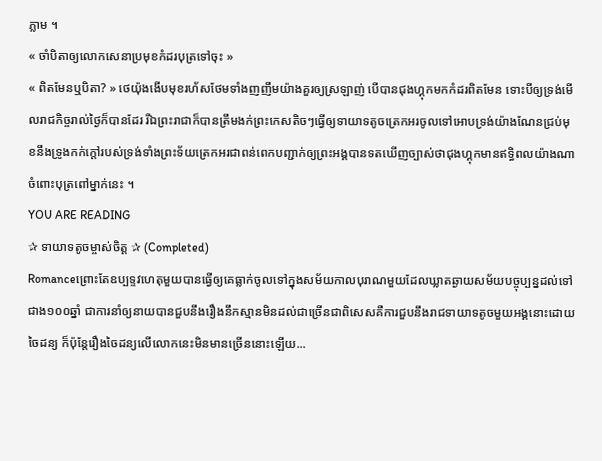ភ្លាម ។
« ចាំបិតាឲ្យលោកសេនាប្រមុខកំដរបុត្រទៅចុះ »
« ពិតមែនឬបិតា? » ថេយ៉ុងងើបមុខរហ័សថែមទាំងញញឹមយ៉ាងគួរឲ្យស្រឡាញ់ បើបានជុងហ្គុកមកកំដរពិតមែន ទោះបីឲ្យទ្រង់មើលរាជកិច្ចរាល់ថ្ងៃក៏បានដែរ រីឯព្រះរាជាក៏បានត្រឹមងក់ព្រះកេសតិចៗធ្វើឲ្យទាយាទតូចត្រេកអរចូលទៅអោបទ្រង់យ៉ាងណែនជ្រប់មុខនឹងទ្រូងកក់ក្ដៅរបស់ទ្រង់ទាំងព្រះទ័យត្រេកអរជាពន់ពេកបញ្ជាក់ឲ្យព្រះអង្គបានទតឃើញច្បាស់ថាជុងហ្គុកមានឥទ្ធិពលយ៉ាងណាចំពោះបុត្រពៅម្នាក់នេះ ។
YOU ARE READING
✰ ទាយាទតូចម្ចាស់ចិត្ត ✰ (Completed)
Romanceព្រោះតែឧប្បទ្ទវហេតុមួយបានធ្វើឲ្យគេធ្លាក់ចូលទៅក្នុងសម័យកាលបុរាណមួយដែលឃ្លាតឆ្ងាយសម័យបច្ចុប្បន្នដល់ទៅជាង១០០ឆ្នាំ ជាការនាំឲ្យនាយបានជួបនឹងរឿងនឹកស្មានមិនដល់ជាច្រើនជាពិសេសគឺការជួបនឹងរាជទាយាទតូចមួយអង្គនោះដោយចៃដន្យ ក៏ប៉ុន្តែរឿងចៃដន្យលើលោកនេះមិនមានច្រើននោះឡើយ...